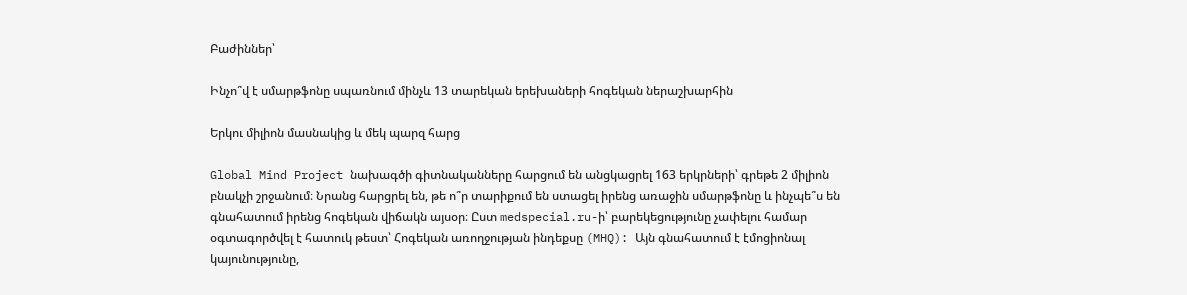Բաժիններ՝

Ինչո՞վ է սմարթֆոնը սպառնում մինչև 13 տարեկան երեխաների հոգեկան ներաշխարհին

Երկու միլիոն մասնակից և մեկ պարզ հարց

Global Mind Project նախագծի գիտնականները հարցում են անցկացրել 163 երկրների՝ գրեթե 2 միլիոն բնակչի շրջանում։ Նրանց հարցրել են, թե ո՞ր տարիքում են ստացել իրենց առաջին սմարթֆոնը և ինչպե՞ս են գնահատում իրենց հոգեկան վիճակն այսօր։ Ըստ medspecial.ru-ի՝ բարեկեցությունը չափելու համար օգտագործվել է հատուկ թեստ՝ Հոգեկան առողջության ինդեքսը (MHQ): Այն գնահատում է էմոցիոնալ կայունությունը,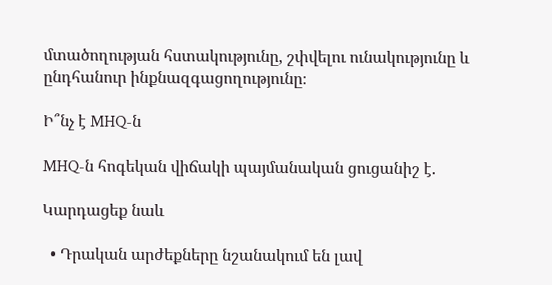մտածողության հստակությունը, շփվելու ունակությունը և ընդհանուր ինքնազգացողությունը։

Ի՞նչ է MHQ-ն

MHQ-ն հոգեկան վիճակի պայմանական ցուցանիշ է.

Կարդացեք նաև

  • Դրական արժեքները նշանակում են լավ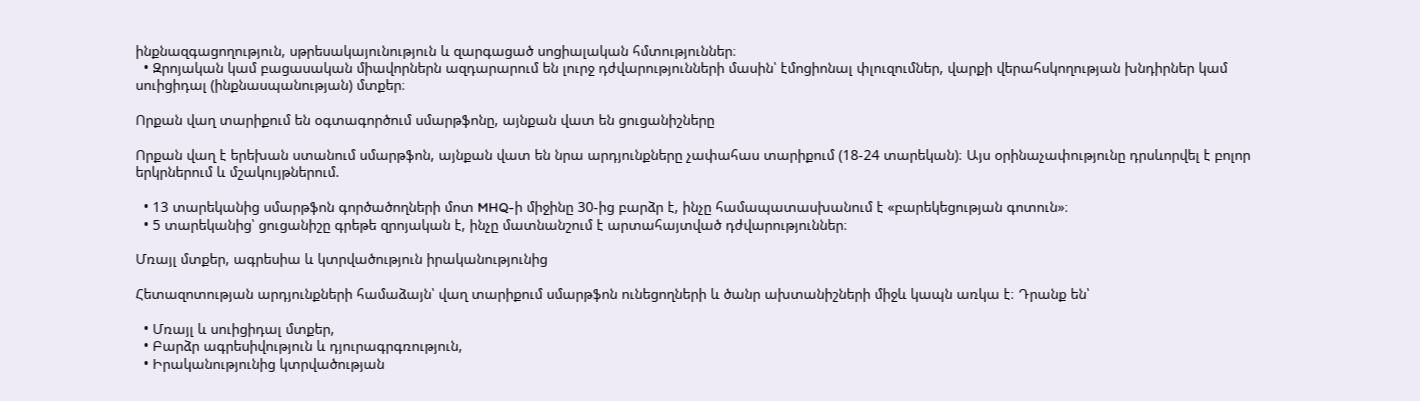ինքնազգացողություն, սթրեսակայունություն և զարգացած սոցիալական հմտություններ։
  • Զրոյական կամ բացասական միավորներն ազդարարում են լուրջ դժվարությունների մասին՝ էմոցիոնալ փլուզումներ, վարքի վերահսկողության խնդիրներ կամ սուիցիդալ (ինքնասպանության) մտքեր։

Որքան վաղ տարիքում են օգտագործում սմարթֆոնը, այնքան վատ են ցուցանիշները

Որքան վաղ է երեխան ստանում սմարթֆոն, այնքան վատ են նրա արդյունքները չափահաս տարիքում (18-24 տարեկան)։ Այս օրինաչափությունը դրսևորվել է բոլոր երկրներում և մշակույթներում.

  • 13 տարեկանից սմարթֆոն գործածողների մոտ MHQ-ի միջինը 30-ից բարձր է, ինչը համապատասխանում է «բարեկեցության գոտուն»։
  • 5 տարեկանից՝ ցուցանիշը գրեթե զրոյական է, ինչը մատնանշում է արտահայտված դժվարություններ։

Մռայլ մտքեր, ագրեսիա և կտրվածություն իրականությունից

Հետազոտության արդյունքների համաձայն՝ վաղ տարիքում սմարթֆոն ունեցողների և ծանր ախտանիշների միջև կապն առկա է։ Դրանք են՝

  • Մռայլ և սուիցիդալ մտքեր,
  • Բարձր ագրեսիվություն և դյուրագրգռություն,
  • Իրականությունից կտրվածության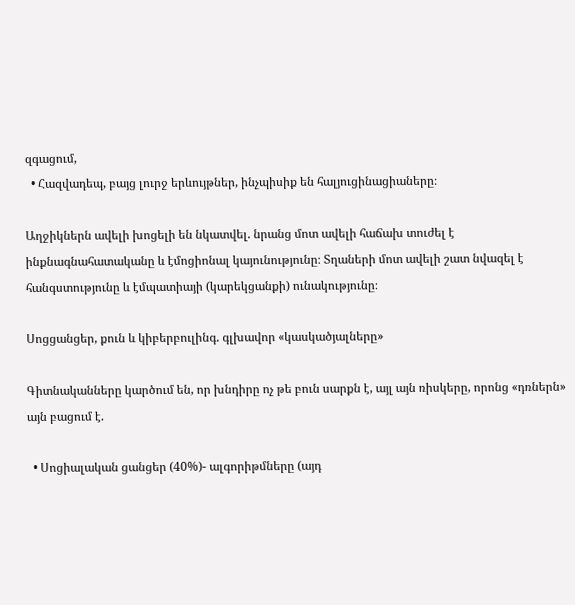զգացում,
  • Հազվադեպ, բայց լուրջ երևույթներ, ինչպիսիք են հալյուցինացիաները։

Աղջիկներն ավելի խոցելի են նկատվել. նրանց մոտ ավելի հաճախ տուժել է ինքնագնահատականը և էմոցիոնալ կայունությունը։ Տղաների մոտ ավելի շատ նվազել է հանգստությունը և էմպատիայի (կարեկցանքի) ունակությունը։

Սոցցանցեր, քուն և կիբերբուլինգ. գլխավոր «կասկածյալները»

Գիտնականները կարծում են, որ խնդիրը ոչ թե բուն սարքն է, այլ այն ռիսկերը, որոնց «դռներն» այն բացում է.

  • Սոցիալական ցանցեր (40%)- ալգորիթմները (այդ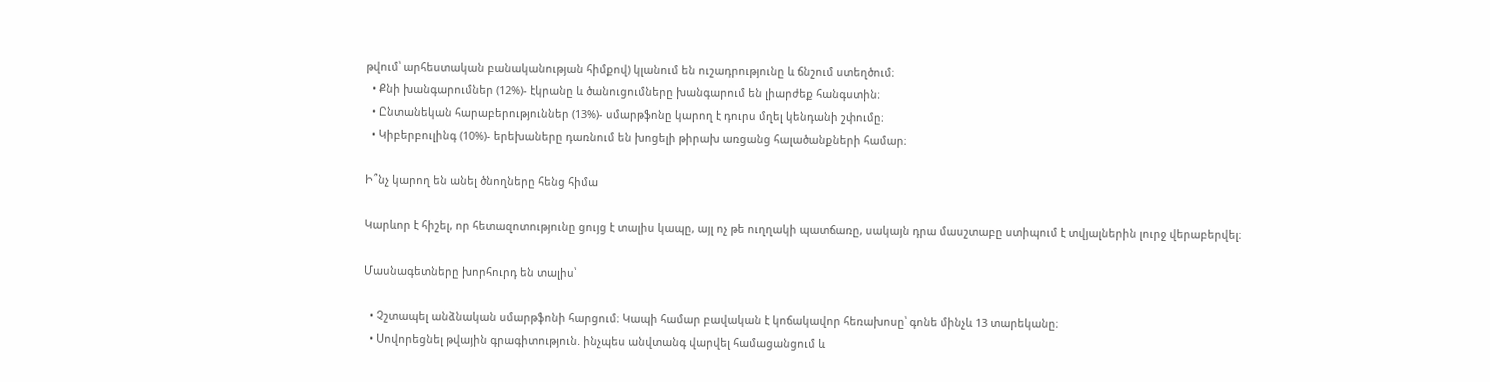թվում՝ արհեստական բանականության հիմքով) կլանում են ուշադրությունը և ճնշում ստեղծում։
  • Քնի խանգարումներ (12%)- էկրանը և ծանուցումները խանգարում են լիարժեք հանգստին։
  • Ընտանեկան հարաբերություններ (13%)- սմարթֆոնը կարող է դուրս մղել կենդանի շփումը։
  • Կիբերբուլինգ (10%)- երեխաները դառնում են խոցելի թիրախ առցանց հալածանքների համար։

Ի՞նչ կարող են անել ծնողները հենց հիմա

Կարևոր է հիշել, որ հետազոտությունը ցույց է տալիս կապը, այլ ոչ թե ուղղակի պատճառը, սակայն դրա մասշտաբը ստիպում է տվյալներին լուրջ վերաբերվել։

Մասնագետները խորհուրդ են տալիս՝

  • Չշտապել անձնական սմարթֆոնի հարցում։ Կապի համար բավական է կոճակավոր հեռախոսը՝ գոնե մինչև 13 տարեկանը։
  • Սովորեցնել թվային գրագիտություն. ինչպես անվտանգ վարվել համացանցում և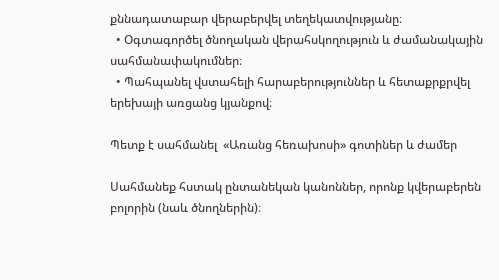քննադատաբար վերաբերվել տեղեկատվությանը։
  • Օգտագործել ծնողական վերահսկողություն և ժամանակային սահմանափակումներ։
  • Պահպանել վստահելի հարաբերություններ և հետաքրքրվել երեխայի առցանց կյանքով։

Պետք է սահմանել  «Առանց հեռախոսի» գոտիներ և ժամեր

Սահմանեք հստակ ընտանեկան կանոններ, որոնք կվերաբերեն բոլորին (նաև ծնողներին)։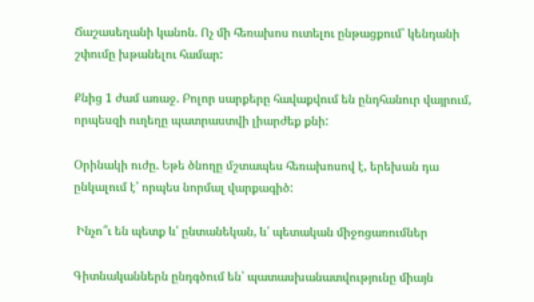Ճաշասեղանի կանոն. Ոչ մի հեռախոս ուտելու ընթացքում՝ կենդանի շփումը խթանելու համար:

Քնից 1 ժամ առաջ. Բոլոր սարքերը հավաքվում են ընդհանուր վայրում, որպեսզի ուղեղը պատրաստվի լիարժեք քնի:

Օրինակի ուժը. Եթե ծնողը մշտապես հեռախոսով է, երեխան դա ընկալում է՝ որպես նորմալ վարքագիծ:

 Ինչո՞ւ են պետք և՛ ընտանեկան, և՛ պետական միջոցառումներ

Գիտնականներն ընդգծում են՝ պատասխանատվությունը միայն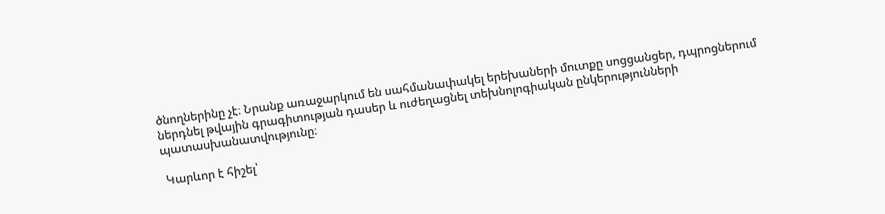ծնողներինը չէ։ Նրանք առաջարկում են սահմանափակել երեխաների մուտքը սոցցանցեր, դպրոցներում ներդնել թվային գրագիտության դասեր և ուժեղացնել տեխնոլոգիական ընկերությունների պատասխանատվությունը։

 Կարևոր է հիշել՝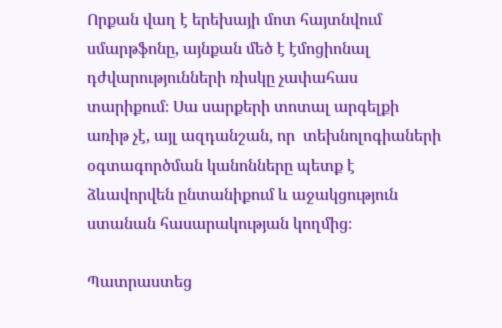Որքան վաղ է երեխայի մոտ հայտնվում սմարթֆոնը, այնքան մեծ է էմոցիոնալ դժվարությունների ռիսկը չափահաս տարիքում։ Սա սարքերի տոտալ արգելքի առիթ չէ, այլ ազդանշան, որ  տեխնոլոգիաների օգտագործման կանոնները պետք է ձևավորվեն ընտանիքում և աջակցություն ստանան հասարակության կողմից։

Պատրաստեց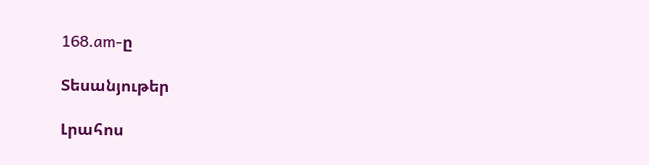168.am-ը

Տեսանյութեր

Լրահոս